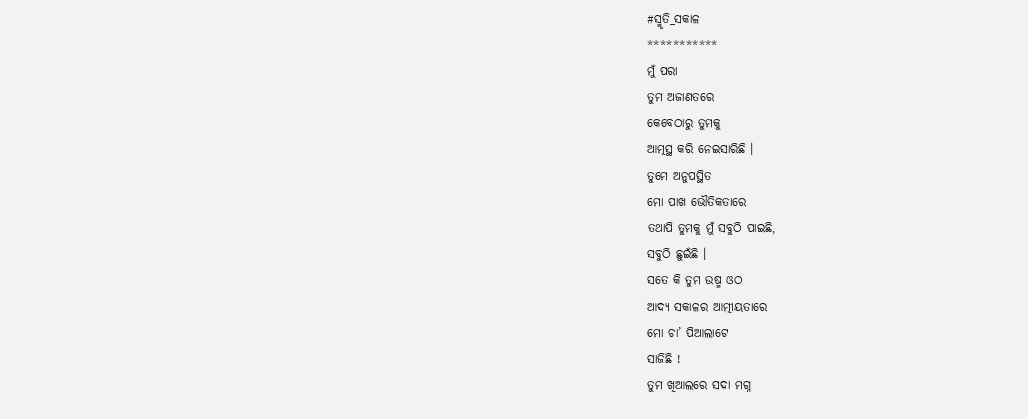#ସ୍ମୃତି_ସକାଳ
***********
ମୁଁ ପରା
ତୁମ ଅଜାଣତରେ
କେବେଠାରୁ ତୁମକୁ
ଆତ୍ମସ୍ଥ କରି ନେଇସାରିଛି ।
ତୁମେ ଅନୁପସ୍ଥିତ
ମୋ ପାଖ ଭୌତିକତାରେ
ତଥାପି ତୁମକୁ ମୁଁ ସବୁଠି ପାଇଛି,
ସବୁଠି ଛୁଇଁଛି ।
ସତେ କି ତୁମ ଉଷ୍ମ ଓଠ
ଆଦ୍ୟ ସକାଳର ଆତ୍ମୀୟତାରେ
ମୋ ଚା’ ପିଆଲାଟେ
ସାଜିଛି !
ତୁମ ଖିଆଲରେ ସଦା ମଗ୍ନ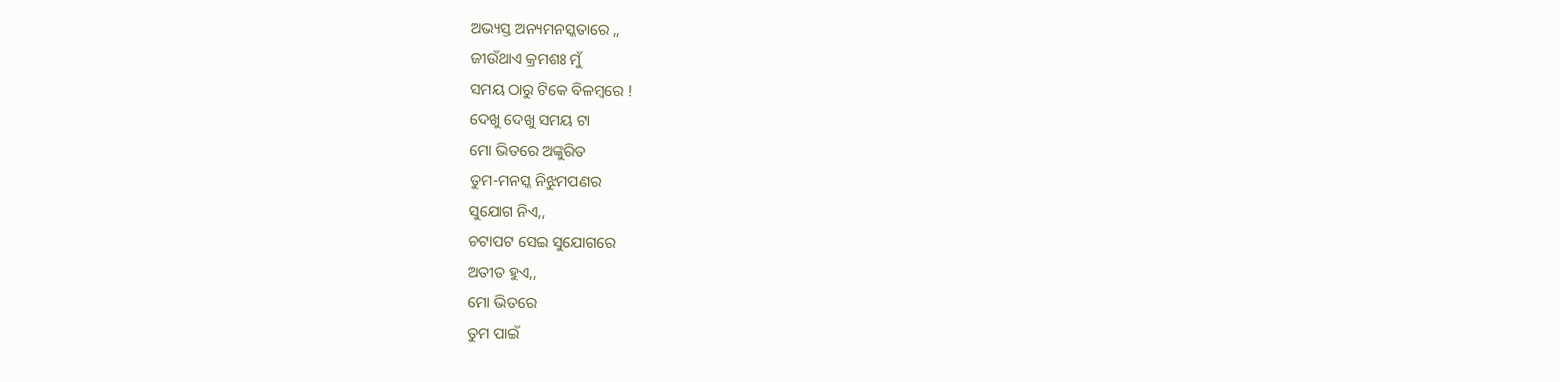ଅଭ୍ୟସ୍ତ ଅନ୍ୟମନସ୍କତାରେ ,,
ଜୀଉଁଥାଏ କ୍ରମଶଃ ମୁଁ
ସମୟ ଠାରୁ ଟିକେ ବିଳମ୍ବରେ !
ଦେଖୁ ଦେଖୁ ସମୟ ଟା
ମୋ ଭିତରେ ଅଙ୍କୁରିତ
ତୁମ-ମନସ୍କ ନିଝୁମପଣର
ସୁଯୋଗ ନିଏ,,
ଚଟାପଟ ସେଇ ସୁଯୋଗରେ
ଅତୀତ ହୁଏ,,
ମୋ ଭିତରେ
ତୁମ ପାଇଁ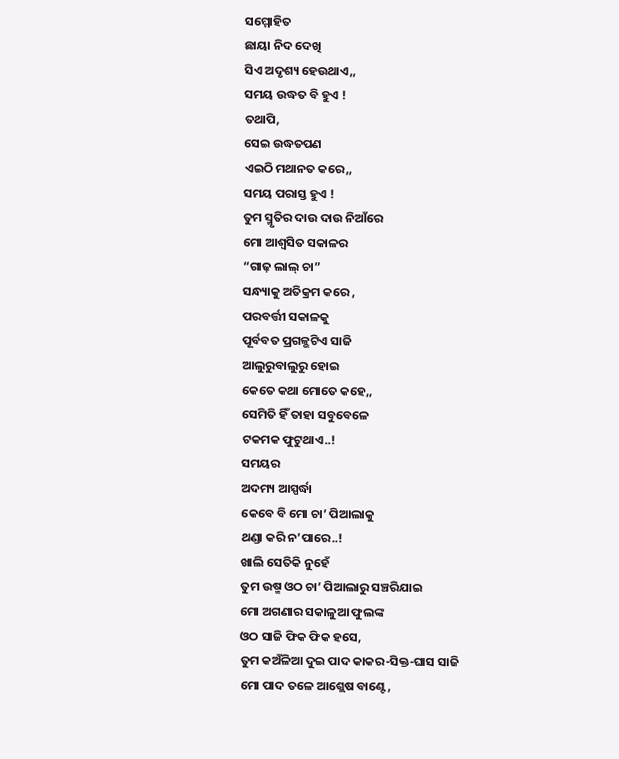ସମ୍ମୋହିତ
ଛାୟା ନିଦ ଦେଖି
ସିଏ ଅଦୃଶ୍ୟ ହେଉଥାଏ,,
ସମୟ ଉଦ୍ଧତ ବି ହୁଏ !
ତଥାପି,
ସେଇ ଉଦ୍ଧତପଣ
ଏଇଠି ମଥାନତ କରେ,,
ସମୟ ପରାସ୍ତ ହୁଏ !
ତୁମ ସ୍ମୃତିର ଦାଉ ଦାଉ ନିଆଁରେ
ମୋ ଆଶ୍ୱସିତ ସକାଳର
“ଗାଢ଼ ଲାଲ୍ ଚା”
ସନ୍ଧ୍ୟାକୁ ଅତିକ୍ରମ କରେ ,
ପରବର୍ତ୍ତୀ ସକାଳକୁ
ପୂର୍ବବତ ପ୍ରଗଳ୍ଭଟିଏ ସାଜି
ଆଲୁରୁବାଲୁରୁ ହୋଇ
କେତେ କଥା ମୋତେ କହେ,,
ସେମିତି ହିଁ ତାହା ସବୁବେଳେ
ଟକମକ ଫୁଟୁଥାଏ..!
ସମୟର
ଅଦମ୍ୟ ଆସ୍ପର୍ଦ୍ଧା
କେବେ ବି ମୋ ଚା’ ପିଆଲାକୁ
ଥଣ୍ଡା କରି ନ’ପାରେ..!
ଖାଲି ସେତିକି ନୁହେଁ
ତୁମ ଉଷ୍ମ ଓଠ ଚା’ ପିଆଲାରୁ ସଞ୍ଚରିଯାଇ
ମୋ ଅଗଣାର ସକାଳୁଆ ଫୁଲଙ୍କ
ଓଠ ସାଜି ଫିକ ଫିକ ହସେ,
ତୁମ କଅଁଳିଆ ଦୁଇ ପାଦ କାକର-ସିକ୍ତ-ଘାସ ସାଜି
ମୋ ପାଦ ତଳେ ଆଶ୍ଲେଷ ବାଣ୍ଟେ,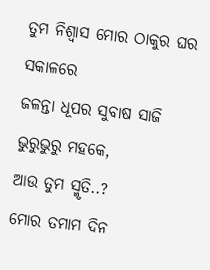ତୁମ ନିଶ୍ୱାସ ମୋର ଠାକୁର ଘର ସକାଳରେ
ଜଳନ୍ତା ଧୂପର ସୁବାଷ ସାଜି ଭୁରୁଭୁରୁ ମହକେ,
ଆଉ ତୁମ ସ୍ମୃତି..?
ମୋର ତମାମ ଦିନ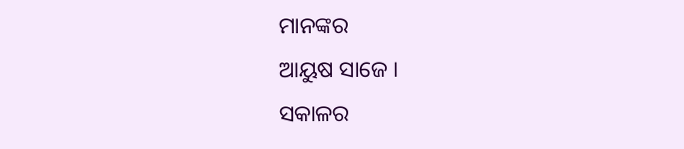ମାନଙ୍କର
ଆୟୁଷ ସାଜେ ।
ସକାଳର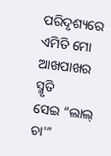ପରିଦୃଶ୍ୟରେ
ଏମିତି ମୋ ଆଖପାଖର ସ୍ମୃତି
ସେଇ “ଲାଲ୍ ଚା'”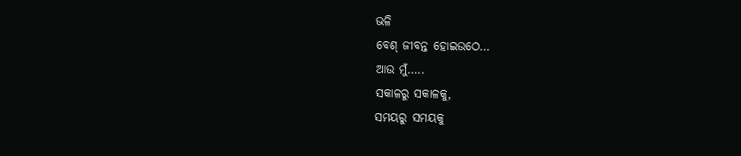ଭଳି
ବେଶ୍ ଜୀବନ୍ତ ହୋଇଉଠେ…
ଆଉ ମୁଁ…..
ସକାଳରୁ ସକାଳକୁ,
ସମୟରୁ ସମୟକୁ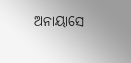ଅନାୟାସେ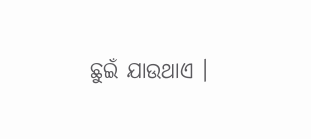ଛୁଇଁ ଯାଉଥାଏ ।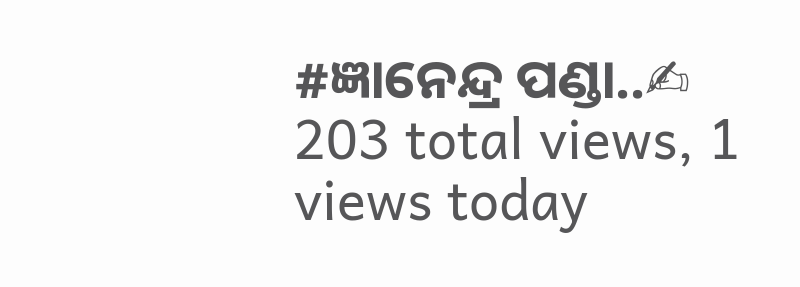#ଜ୍ଞାନେନ୍ଦ୍ର ପଣ୍ଡା..✍
203 total views, 1 views today